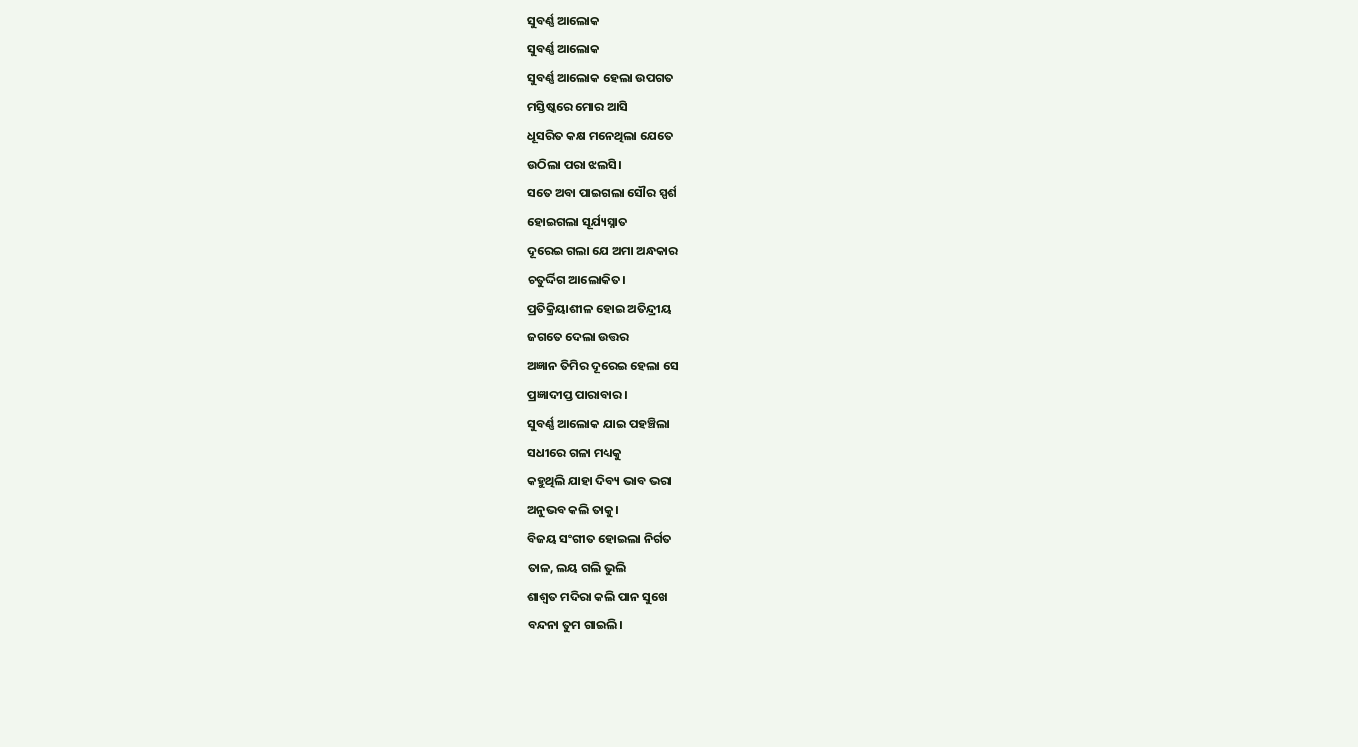ସୁବର୍ଣ୍ଣ ଆଲୋକ
ସୁବର୍ଣ୍ଣ ଆଲୋକ
ସୁବର୍ଣ୍ଣ ଆଲୋକ ହେଲା ଉପଗତ
ମସ୍ତିଷ୍କରେ ମୋର ଆସି
ଧୂସରିତ କକ୍ଷ ମନେଥିଲା ଯେତେ
ଉଠିଲା ପରା ଝଲସି।
ସତେ ଅବା ପାଇଗଲା ସୌର ସ୍ପର୍ଶ
ହୋଇଗଲା ସୂର୍ଯ୍ୟସ୍ନାତ
ଦୂରେଇ ଗଲା ଯେ ଅମା ଅନ୍ଧକାର
ଚତୁର୍ଦ୍ଦିଗ ଆଲୋକିତ।
ପ୍ରତିକ୍ରିୟାଶୀଳ ହୋଇ ଅତିନ୍ଦ୍ରୀୟ
ଜଗତେ ଦେଲା ଉତ୍ତର
ଅଜ୍ଞାନ ତିମିର ଦୂରେଇ ହେଲା ସେ
ପ୍ରଜ୍ଞାଦୀପ୍ତ ପାରାବାର।
ସୁବର୍ଣ୍ଣ ଆଲୋକ ଯାଇ ପହଞ୍ଚିଲା
ସଧୀରେ ଗଳା ମଧ୍ୟକୁ
କହୁଥିଲି ଯାହା ଦିବ୍ୟ ଭାବ ଭରା
ଅନୁଭବ କଲି ତାକୁ।
ବିଜୟ ସଂଗୀତ ହୋଇଲା ନିର୍ଗତ
ତାଳ, ଲୟ ଗଲି ଭୁଲି
ଶାଶ୍ଵତ ମଦିରା କଲି ପାନ ସୁଖେ
ବନ୍ଦନା ତୁମ ଗାଇଲି।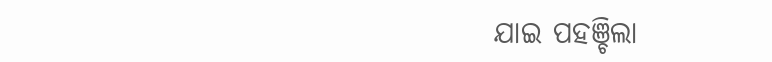ଯାଇ ପହଞ୍ଚିଲା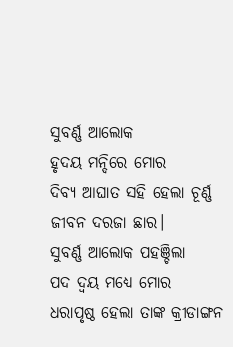ସୁବର୍ଣ୍ଣ ଆଲୋକ
ହୃଦୟ ମନ୍ଦିରେ ମୋର
ଦିବ୍ୟ ଆଘାତ ସହି ହେଲା ଚୂର୍ଣ୍ଣ
ଜୀବନ ଦରଜା ଛାର।
ସୁବର୍ଣ୍ଣ ଆଲୋକ ପହଞ୍ଚିଲା
ପଦ ଦ୍ବୟ ମଧ୍ୟେ ମୋର
ଧରାପୃଷ୍ଠ ହେଲା ତାଙ୍କ କ୍ରୀଡାଙ୍ଗନ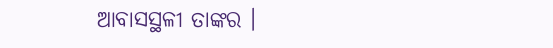ଆବାସସ୍ଥଳୀ ତାଙ୍କର ।